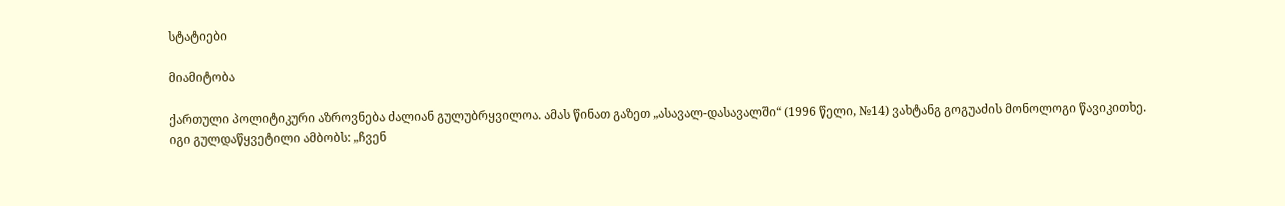სტატიები

მიამიტობა

ქართული პოლიტიკური აზროვნება ძალიან გულუბრყვილოა. ამას წინათ გაზეთ „ასავალ-დასავალში“ (1996 წელი, №14) ვახტანგ გოგუაძის მონოლოგი წავიკითხე. იგი გულდაწყვეტილი ამბობს: „ჩვენ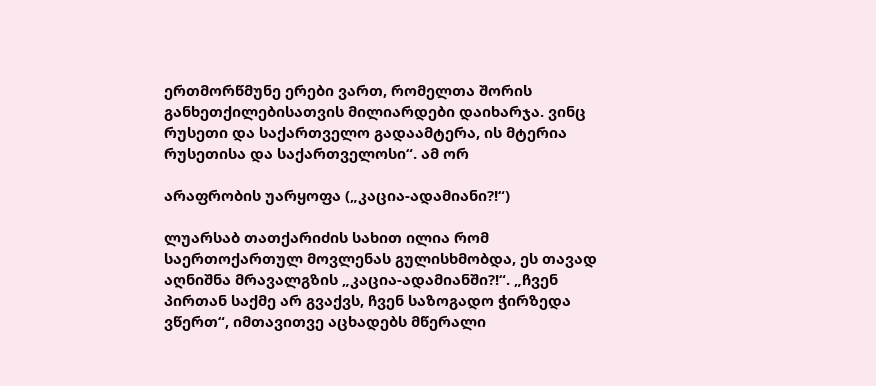ერთმორწმუნე ერები ვართ, რომელთა შორის განხეთქილებისათვის მილიარდები დაიხარჯა. ვინც რუსეთი და საქართველო გადაამტერა, ის მტერია რუსეთისა და საქართველოსი“. ამ ორ

არაფრობის უარყოფა („კაცია-ადამიანი?!“)

ლუარსაბ თათქარიძის სახით ილია რომ საერთოქართულ მოვლენას გულისხმობდა, ეს თავად აღნიშნა მრავალგზის „კაცია-ადამიანში?!“. „ჩვენ პირთან საქმე არ გვაქვს, ჩვენ საზოგადო ჭირზედა ვწერთ“, იმთავითვე აცხადებს მწერალი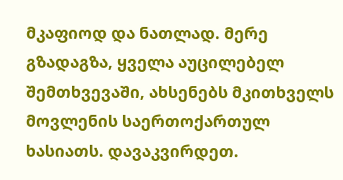მკაფიოდ და ნათლად. მერე გზადაგზა, ყველა აუცილებელ შემთხვევაში, ახსენებს მკითხველს მოვლენის საერთოქართულ ხასიათს. დავაკვირდეთ.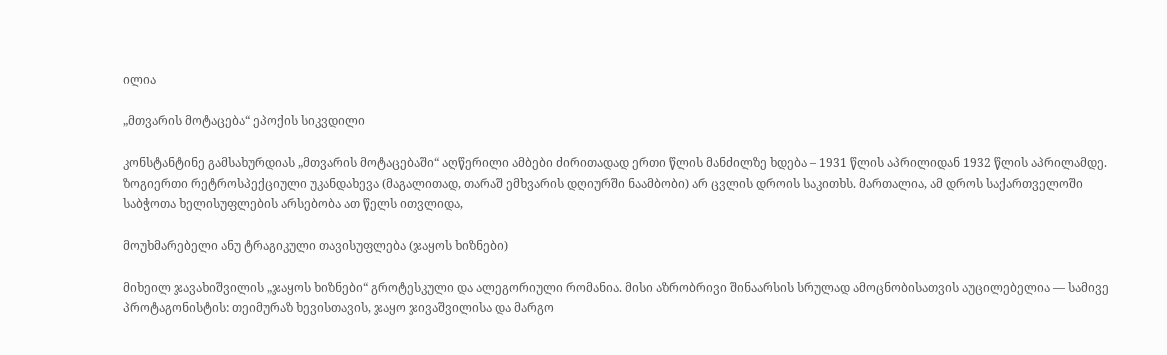ილია

„მთვარის მოტაცება“ ეპოქის სიკვდილი

კონსტანტინე გამსახურდიას „მთვარის მოტაცებაში“ აღწერილი ამბები ძირითადად ერთი წლის მანძილზე ხდება – 1931 წლის აპრილიდან 1932 წლის აპრილამდე. ზოგიერთი რეტროსპექციული უკანდახევა (მაგალითად, თარაშ ემხვარის დღიურში ნაამბობი) არ ცვლის დროის საკითხს. მართალია, ამ დროს საქართველოში საბჭოთა ხელისუფლების არსებობა ათ წელს ითვლიდა,

მოუხმარებელი ანუ ტრაგიკული თავისუფლება (ჯაყოს ხიზნები)

მიხეილ ჯავახიშვილის „ჯაყოს ხიზნები“ გროტესკული და ალეგორიული რომანია. მისი აზრობრივი შინაარსის სრულად ამოცნობისათვის აუცილებელია — სამივე პროტაგონისტის: თეიმურაზ ხევისთავის, ჯაყო ჯივაშვილისა და მარგო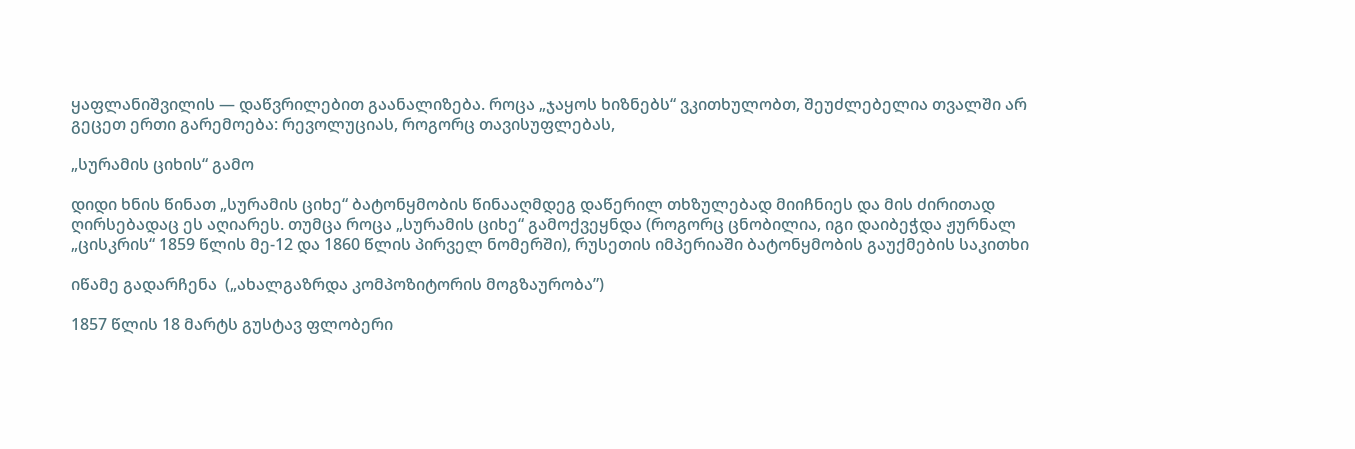ყაფლანიშვილის — დაწვრილებით გაანალიზება. როცა „ჯაყოს ხიზნებს“ ვკითხულობთ, შეუძლებელია თვალში არ გეცეთ ერთი გარემოება: რევოლუციას, როგორც თავისუფლებას,

„სურამის ციხის“ გამო

დიდი ხნის წინათ „სურამის ციხე“ ბატონყმობის წინააღმდეგ დაწერილ თხზულებად მიიჩნიეს და მის ძირითად ღირსებადაც ეს აღიარეს. თუმცა როცა „სურამის ციხე“ გამოქვეყნდა (როგორც ცნობილია, იგი დაიბეჭდა ჟურნალ „ცისკრის“ 1859 წლის მე-12 და 1860 წლის პირველ ნომერში), რუსეთის იმპერიაში ბატონყმობის გაუქმების საკითხი

იწამე გადარჩენა  („ახალგაზრდა კომპოზიტორის მოგზაურობა”)

1857 წლის 18 მარტს გუსტავ ფლობერი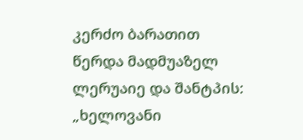კერძო ბარათით წერდა მადმუაზელ ლერუაიე და შანტპის: „ხელოვანი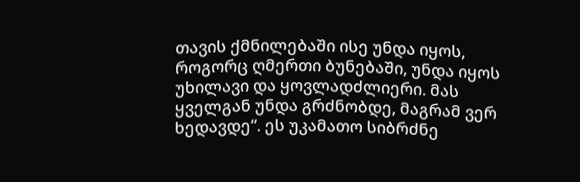თავის ქმნილებაში ისე უნდა იყოს, როგორც ღმერთი ბუნებაში, უნდა იყოს უხილავი და ყოვლადძლიერი. მას ყველგან უნდა გრძნობდე, მაგრამ ვერ ხედავდე“. ეს უკამათო სიბრძნე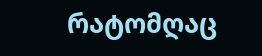რატომღაც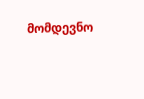მომდევნო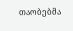თაობებმა